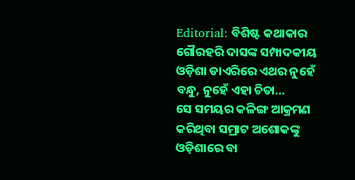Editorial: ବିଶିଷ୍ଟ କଥାକାର ଗୌରହରି ଦାସଙ୍କ ସମ୍ପାଦକୀୟ ଓଡ଼ିଶା ଡାଏରିରେ ଏଥର ନୁହେଁ ବନ୍ଧୁ, ନୁହେଁ ଏହା ଚିତା…
ସେ ସମୟର କଳିଙ୍ଗ ଆକ୍ରମଣ କରିଥିବା ସମ୍ରାଟ ଅଶୋକଙ୍କୁ ଓଡ଼ିଶାରେ ବା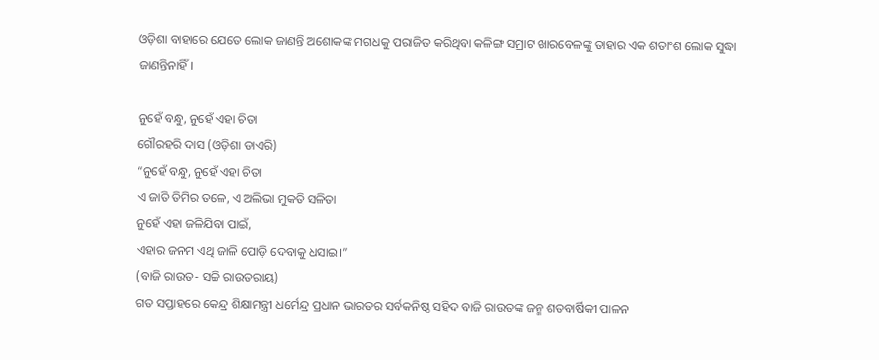ଓଡ଼ିଶା ବାହାରେ ଯେତେ ଲୋକ ଜାଣନ୍ତି ଅଶୋକଙ୍କ ମଗଧକୁ ପରାଜିତ କରିଥିବା କଳିଙ୍ଗ ସମ୍ରାଟ ଖାରବେଳଙ୍କୁ ତାହାର ଏକ ଶତାଂଶ ଲୋକ ସୁଦ୍ଧା ଜାଣନ୍ତିନାହିଁ।

ନୁହେଁ ବନ୍ଧୁ, ନୁହେଁ ଏହା ଚିତା
ଗୌରହରି ଦାସ (ଓଡ଼ିଶା ଡାଏରି)
“ନୁହେଁ ବନ୍ଧୁ, ନୁହେଁ ଏହା ଚିତା
ଏ ଜାତି ତିମିର ତଳେ, ଏ ଅଲିଭା ମୁକତି ସଳିତା
ନୁହେଁ ଏହା ଜଳିଯିବା ପାଇଁ,
ଏହାର ଜନମ ଏଥି ଜାଳି ପୋଡ଼ି ଦେବାକୁ ଧସାଇ।”
(ବାଜି ରାଉତ- ସଚ୍ଚି ରାଉତରାୟ)
ଗତ ସପ୍ତାହରେ କେନ୍ଦ୍ର ଶିକ୍ଷାମନ୍ତ୍ରୀ ଧର୍ମେନ୍ଦ୍ର ପ୍ରଧାନ ଭାରତର ସର୍ବକନିଷ୍ଠ ସହିଦ ବାଜି ରାଉତଙ୍କ ଜନ୍ମ ଶତବାର୍ଷିକୀ ପାଳନ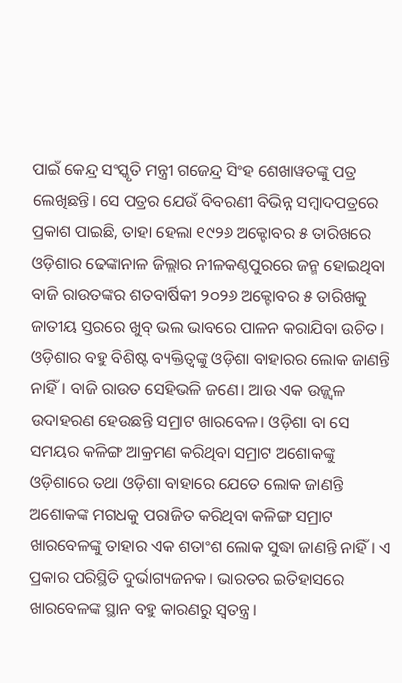ପାଇଁ କେନ୍ଦ୍ର ସଂସ୍କୃତି ମନ୍ତ୍ରୀ ଗଜେନ୍ଦ୍ର ସିଂହ ଶେଖାୱତଙ୍କୁ ପତ୍ର ଲେଖିଛନ୍ତି। ସେ ପତ୍ରର ଯେଉଁ ବିବରଣୀ ବିଭିନ୍ନ ସମ୍ବାଦପତ୍ରରେ ପ୍ରକାଶ ପାଇଛି, ତାହା ହେଲା ୧୯୨୬ ଅକ୍ଟୋବର ୫ ତାରିଖରେ ଓଡ଼ିଶାର ଢେଙ୍କାନାଳ ଜିଲ୍ଲାର ନୀଳକଣ୍ଠପୁରରେ ଜନ୍ମ ହୋଇଥିବା ବାଜି ରାଉତଙ୍କର ଶତବାର୍ଷିକୀ ୨୦୨୬ ଅକ୍ଟୋବର ୫ ତାରିଖକୁ ଜାତୀୟ ସ୍ତରରେ ଖୁବ୍ ଭଲ ଭାବରେ ପାଳନ କରାଯିବା ଉଚିତ।
ଓଡ଼ିଶାର ବହୁ ବିଶିଷ୍ଟ ବ୍ୟକ୍ତିତ୍ବଙ୍କୁ ଓଡ଼ିଶା ବାହାରର ଲୋକ ଜାଣନ୍ତି ନାହିଁ। ବାଜି ରାଉତ ସେହିଭଳି ଜଣେ। ଆଉ ଏକ ଉଜ୍ଜ୍ବଳ ଉଦାହରଣ ହେଉଛନ୍ତି ସମ୍ରାଟ ଖାରବେଳ। ଓଡ଼ିଶା ବା ସେ ସମୟର କଳିଙ୍ଗ ଆକ୍ରମଣ କରିଥିବା ସମ୍ରାଟ ଅଶୋକଙ୍କୁ ଓଡ଼ିଶାରେ ତଥା ଓଡ଼ିଶା ବାହାରେ ଯେତେ ଲୋକ ଜାଣନ୍ତି ଅଶୋକଙ୍କ ମଗଧକୁ ପରାଜିତ କରିଥିବା କଳିଙ୍ଗ ସମ୍ରାଟ ଖାରବେଳଙ୍କୁ ତାହାର ଏକ ଶତାଂଶ ଲୋକ ସୁଦ୍ଧା ଜାଣନ୍ତି ନାହିଁ। ଏ ପ୍ରକାର ପରିସ୍ଥିତି ଦୁର୍ଭାଗ୍ୟଜନକ। ଭାରତର ଇତିହାସରେ ଖାରବେଳଙ୍କ ସ୍ଥାନ ବହୁ କାରଣରୁ ସ୍ବତନ୍ତ୍ର।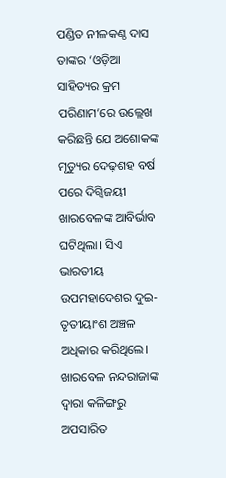ପଣ୍ଡିତ ନୀଳକଣ୍ଠ ଦାସ ତାଙ୍କର ‘ଓଡ଼ିଆ ସାହିତ୍ୟର କ୍ରମ ପରିଣାମ’ରେ ଉଲ୍ଲେଖ କରିଛନ୍ତି ଯେ ଅଶୋକଙ୍କ ମୃତ୍ୟୁର ଦେଢ଼ଶହ ବର୍ଷ ପରେ ଦିଗ୍ବିଜୟୀ ଖାରବେଳଙ୍କ ଆବିର୍ଭାବ ଘଟିଥିଲା। ସିଏ ଭାରତୀୟ ଉପମହାଦେଶର ଦୁଇ-ତୃତୀୟାଂଶ ଅଞ୍ଚଳ ଅଧିକାର କରିଥିଲେ। ଖାରବେଳ ନନ୍ଦରାଜାଙ୍କ ଦ୍ବାରା କଳିଙ୍ଗରୁ ଅପସାରିତ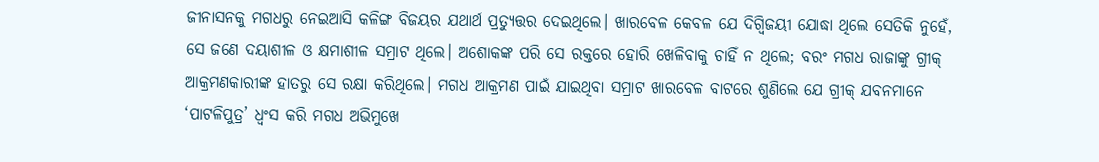ଜୀନାସନକୁ ମଗଧରୁ ନେଇଆସି କଳିଙ୍ଗ ବିଜୟର ଯଥାର୍ଥ ପ୍ରତ୍ୟୁତ୍ତର ଦେଇଥିଲେ। ଖାରବେଳ କେବଳ ଯେ ଦିଗ୍ବିଜୟୀ ଯୋଦ୍ଧା ଥିଲେ ସେତିକି ନୁହେଁ, ସେ ଜଣେ ଦୟାଶୀଳ ଓ କ୍ଷମାଶୀଳ ସମ୍ରାଟ ଥିଲେ। ଅଶୋକଙ୍କ ପରି ସେ ରକ୍ତରେ ହୋରି ଖେଳିବାକୁ ଚାହିଁ ନ ଥିଲେ; ବରଂ ମଗଧ ରାଜାଙ୍କୁ ଗ୍ରୀକ୍ ଆକ୍ରମଣକାରୀଙ୍କ ହାତରୁ ସେ ରକ୍ଷା କରିଥିଲେ। ମଗଧ ଆକ୍ରମଣ ପାଇଁ ଯାଇଥିବା ସମ୍ରାଟ ଖାରବେଳ ବାଟରେ ଶୁଣିଲେ ଯେ ଗ୍ରୀକ୍ ଯବନମାନେ ‘ପାଟଳିପୁତ୍ର’ ଧ୍ବଂସ କରି ମଗଧ ଅଭିମୁଖେ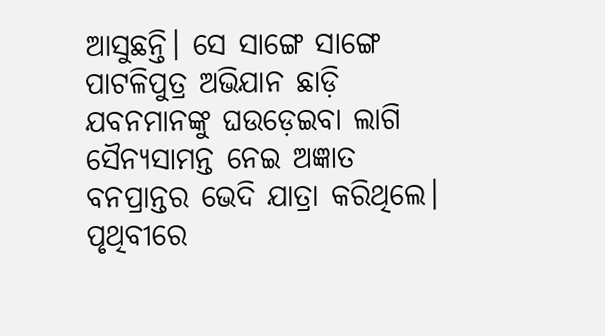ଆସୁଛନ୍ତି। ସେ ସାଙ୍ଗେ ସାଙ୍ଗେ ପାଟଳିପୁତ୍ର ଅଭିଯାନ ଛାଡ଼ି ଯବନମାନଙ୍କୁ ଘଉଡ଼େଇବା ଲାଗି ସୈନ୍ୟସାମନ୍ତ ନେଇ ଅଜ୍ଞାତ ବନପ୍ରାନ୍ତର ଭେଦି ଯାତ୍ରା କରିଥିଲେ। ପୃଥିବୀରେ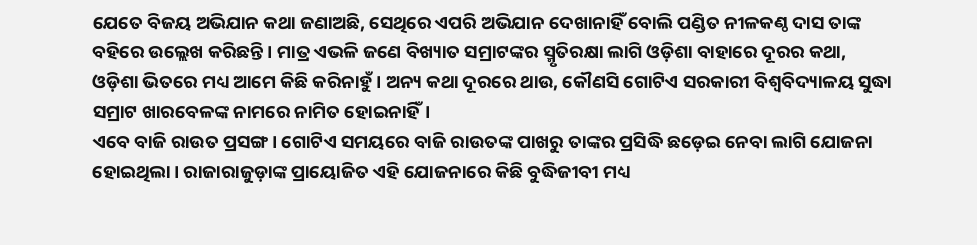ଯେତେ ବିଜୟ ଅଭିଯାନ କଥା ଜଣାଅଛି, ସେଥିରେ ଏପରି ଅଭିଯାନ ଦେଖାନାହିଁ ବୋଲି ପଣ୍ଡିତ ନୀଳକଣ୍ଠ ଦାସ ତାଙ୍କ ବହିରେ ଉଲ୍ଲେଖ କରିଛନ୍ତି। ମାତ୍ର ଏଭଳି ଜଣେ ବିଖ୍ୟାତ ସମ୍ରାଟଙ୍କର ସ୍ମୃତିରକ୍ଷା ଲାଗି ଓଡ଼ିଶା ବାହାରେ ଦୂରର କଥା, ଓଡ଼ିଶା ଭିତରେ ମଧ୍ୟ ଆମେ କିଛି କରିନାହୁଁ। ଅନ୍ୟ କଥା ଦୂରରେ ଥାଉ, କୌଣସି ଗୋଟିଏ ସରକାରୀ ବିଶ୍ବବିଦ୍ୟାଳୟ ସୁଦ୍ଧା ସମ୍ରାଟ ଖାରବେଳଙ୍କ ନାମରେ ନାମିତ ହୋଇନାହିଁ।
ଏବେ ବାଜି ରାଉତ ପ୍ରସଙ୍ଗ। ଗୋଟିଏ ସମୟରେ ବାଜି ରାଉତଙ୍କ ପାଖରୁ ତାଙ୍କର ପ୍ରସିଦ୍ଧି ଛଡ଼େଇ ନେବା ଲାଗି ଯୋଜନା ହୋଇଥିଲା। ରାଜାରାଜୁଡ଼ାଙ୍କ ପ୍ରାୟୋଜିତ ଏହି ଯୋଜନାରେ କିଛି ବୁଦ୍ଧିଜୀବୀ ମଧ୍ୟ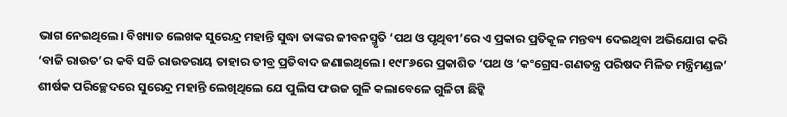ଭାଗ ନେଇଥିଲେ। ବିଖ୍ୟାତ ଲେଖକ ସୁରେନ୍ଦ୍ର ମହାନ୍ତି ସୁଦ୍ଧା ତାଙ୍କର ଜୀବନସ୍ମୃତି ‘ପଥ ଓ ପୃଥିବୀ’ରେ ଏ ପ୍ରକାର ପ୍ରତିକୂଳ ମନ୍ତବ୍ୟ ଦେଇଥିବା ଅଭିଯୋଗ କରି ‘ବାଜି ରାଉତ’ର କବି ସଚ୍ଚି ରାଉତରାୟ ତାହାର ତୀବ୍ର ପ୍ରତିବାଦ ଜଣାଇଥିଲେ। ୧୯୮୬ରେ ପ୍ରକାଶିତ ‘ପଥ ଓ ‘କଂଗ୍ରେସ-ଗଣତନ୍ତ୍ର ପରିଷଦ ମିଳିତ ମନ୍ତ୍ରିମଣ୍ଡଳ’ ଶୀର୍ଷକ ପରିଚ୍ଛେଦରେ ସୁରେନ୍ଦ୍ର ମହାନ୍ତି ଲେଖିଥିଲେ ଯେ ପୁଲିସ ଫଉଜ ଗୁଳି କଲାବେଳେ ଗୁଳିଟା ଛିଟ୍କି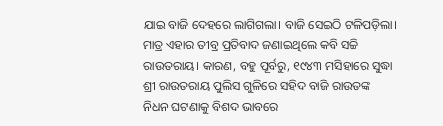ଯାଇ ବାଜି ଦେହରେ ଲାଗିଗଲା। ବାଜି ସେଇଠି ଟଳିପଡ଼ିଲା। ମାତ୍ର ଏହାର ତୀବ୍ର ପ୍ରତିବାଦ ଜଣାଇଥିଲେ କବି ସଚ୍ଚି ରାଉତରାୟ। କାରଣ, ବହୁ ପୂର୍ବରୁ, ୧୯୪୩ ମସିହାରେ ସୁଦ୍ଧା ଶ୍ରୀ ରାଉତରାୟ ପୁଲିସ ଗୁଳିରେ ସହିଦ ବାଜି ରାଉତଙ୍କ ନିଧନ ଘଟଣାକୁ ବିଶଦ ଭାବରେ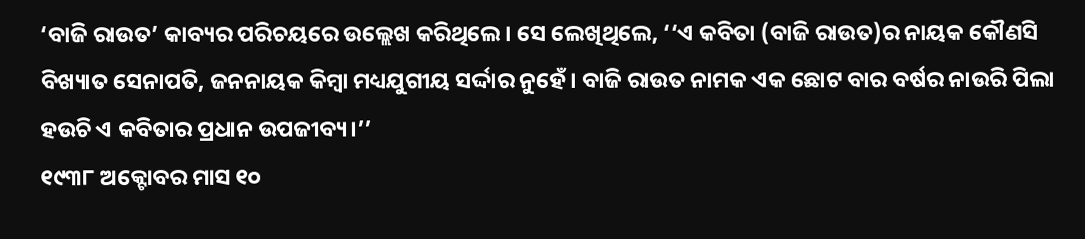‘ବାଜି ରାଉତ’ କାବ୍ୟର ପରିଚୟରେ ଉଲ୍ଲେଖ କରିଥିଲେ। ସେ ଲେଖିଥିଲେ, ‘‘ଏ କବିତା (ବାଜି ରାଉତ)ର ନାୟକ କୌଣସି ବିଖ୍ୟାତ ସେନାପତି, ଜନନାୟକ କିମ୍ବା ମଧ୍ୟଯୁଗୀୟ ସର୍ଦ୍ଦାର ନୁହେଁ। ବାଜି ରାଉତ ନାମକ ଏକ ଛୋଟ ବାର ବର୍ଷର ନାଉରି ପିଲା ହଉଚି ଏ କବିତାର ପ୍ରଧାନ ଉପଜୀବ୍ୟ।’’
୧୯୩୮ ଅକ୍ଟୋବର ମାସ ୧୦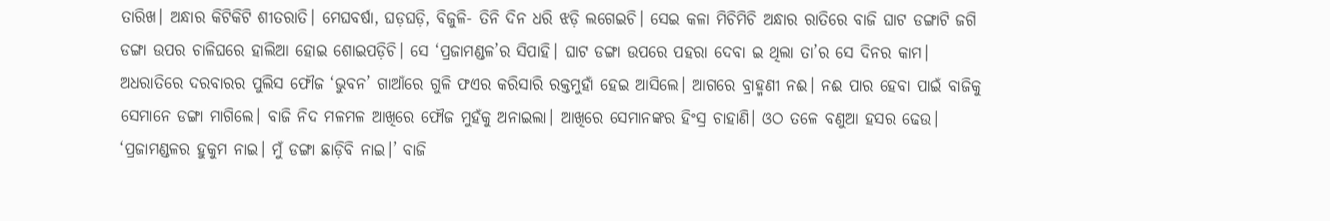ତାରିଖ। ଅନ୍ଧାର କିଟିକିଟି ଶୀତରାତି। ମେଘବର୍ଷା, ଘଡ଼ଘଡ଼ି, ବିଜୁଳି- ତିନି ଦିନ ଧରି ଝଡ଼ି ଲଗେଇଚି। ସେଇ କଳା ମିଚିମିଚି ଅନ୍ଧାର ରାତିରେ ବାଜି ଘାଟ ଡଙ୍ଗାଟି ଜଗି ଡଙ୍ଗା ଉପର ଚାଳିଘରେ ହାଲିଆ ହୋଇ ଶୋଇପଡ଼ିଚି। ସେ ‘ପ୍ରଜାମଣ୍ଡଳ’ର ସିପାହି। ଘାଟ ଡଙ୍ଗା ଉପରେ ପହରା ଦେବା ଇ ଥିଲା ତା’ର ସେ ଦିନର କାମ।
ଅଧରାତିରେ ଦରବାରର ପୁଲିସ ଫୌଜ ‘ଭୁବନ’ ଗାଆଁରେ ଗୁଳି ଫଏର କରିସାରି ରକ୍ତମୁହାଁ ହେଇ ଆସିଲେ। ଆଗରେ ବ୍ରାହ୍ମଣୀ ନଈ। ନଈ ପାର ହେବା ପାଇଁ ବାଜିକୁ ସେମାନେ ଡଙ୍ଗା ମାଗିଲେ। ବାଜି ନିଦ ମଳମଳ ଆଖିରେ ଫୌଜ ମୁହଁକୁ ଅନାଇଲା। ଆଖିରେ ସେମାନଙ୍କର ହିଂସ୍ର ଚାହାଣି। ଓଠ ତଳେ ବଣୁଆ ହସର ଢେଉ। ‘ପ୍ରଜାମଣ୍ଡଳର ହୁକୁମ ନାଇ। ମୁଁ ଡଙ୍ଗା ଛାଡ଼ିବି ନାଇ।’ ବାଜି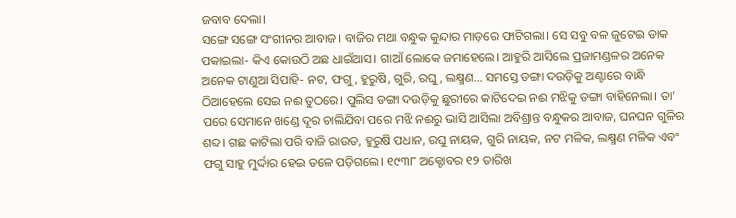ଜବାବ ଦେଲା।
ସଙ୍ଗେ ସଙ୍ଗେ ସଂଗୀନର ଆବାଜ। ବାଜିର ମଥା ବନ୍ଧୁକ କୁନ୍ଦାର ମାଡ଼ରେ ଫାଟିଗଲା। ସେ ସବୁ ବଳ ଜୁଟେଇ ଡାକ ପକାଇଲା- କିଏ କୋଉଠି ଅଛ ଧାଇଁଆସ। ଗାଆଁ ଲୋକେ ଜମାହେଲେ। ଆହୁରି ଆସିଲେ ପ୍ରଜାମଣ୍ଡଳର ଅନେକ ଅନେକ ଟାଣୁଆ ସିପାହି- ନଟ, ଫଗୁ, ହୁରୁଷି, ଗୁରି, ରଘୁ, ଲକ୍ଷ୍ମଣ… ସମସ୍ତେ ଡଙ୍ଗା ଦଉଡ଼ିକୁ ଅଣ୍ଟାରେ ବାନ୍ଧି ଠିଆହେଲେ ସେଇ ନଈ ତୁଠରେ। ପୁଲିସ ଡଙ୍ଗା ଦଉଡ଼ିକୁ ଛୁରୀରେ କାଟିଦେଇ ନଈ ମଝିକୁ ଡଙ୍ଗା ବାହିନେଲା। ତା’ ପରେ ସେମାନେ ଖଣ୍ଡେ ଦୂର ଚାଲିଯିବା ପରେ ମଝି ନଈରୁ ଭାସି ଆସିଲା ଅବିଶ୍ରାନ୍ତ ବନ୍ଧୁକର ଆବାଜ, ଘନଘନ ଗୁଳିର ଶବ୍ଦ। ଗଛ କାଟିଲା ପରି ବାଜି ରାଉତ, ହୁରୁଷି ପଧାନ, ରଘୁ ନାୟକ, ଗୁରି ନାୟକ, ନଟ ମଳିକ, ଲକ୍ଷ୍ମଣ ମଳିକ ଏବଂ ଫଗୁ ସାହୁ ମୁର୍ଦ୍ଦାର ହେଇ ତଳେ ପଡ଼ିଗଲେ। ୧୯୩୮ ଅକ୍ଟୋବର ୧୨ ତାରିଖ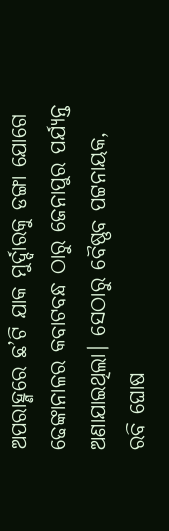ଅପରାହ୍ଣରେ ଛ’ଟି ଯାକ ମୁର୍ଦ୍ଦାରକୁ ଡଙ୍ଗା ଯୋଗେ ଢେଙ୍କାନାଳର କବାଟବନ୍ଧ ଠାରୁ ଜେନାପୁର ପର୍ଯ୍ୟନ୍ତ ଅଣାଯାଇଥିଲା। ସେଠାରୁ ବୈଷ୍ଣବ ପଟ୍ଟନାୟକ, ରବି ଘୋଷ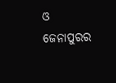ଓ ଜେନାପୁରର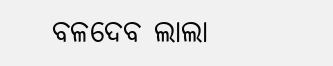ବଳଦେବ ଲାଲା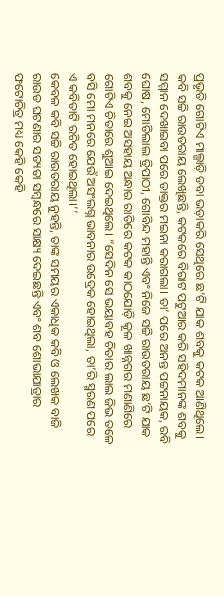ପ୍ରଭୃତି ଗୋଟିଏ ମାଲ୍ଗାଡ଼ି ଡବା ଭଡ଼ାକରି ସେଥିରେ ଛ’ଟି ଯାକ ଶବକୁ କଟକ ଆଣିଥିଲେ।
କବି ସଚ୍ଚି ରାଉତରାୟ ଲେଖିଛନ୍ତି, କଟକରେ ବିରାଟ ପଟୁଆର କରି ସହିଦମାନଙ୍କ ଶବକୁ ସମ୍ମାନ ଦେଖାଇବା ପରେ ଡାକ୍ତର ମଇନା କରାଗଲା। ତା’ ପରେ ଅନନ୍ତ ପଟ୍ଟନାୟକ, ରବି ଘୋଷ, ମୋତିଲାଲ ତ୍ରିପାଠୀ, ଗୋବିନ୍ଦ ମହାନ୍ତି ଏବଂ ନିଜେ ସଚ୍ଚି ରାଉତରାୟ ଛ’ଟି ଯାକ ଶବକୁ ନେଇ ଅସହାୟ ଅନ୍ଧାର ରାତିରେ କଟକ କାଠଯୋଡ଼ି କୂଳ ଖାନ୍ନଗର ମଣାଣିରେ ଗୋଟିଏ ଚିତାରେ ଶୁଆଇ ଦେଇଥିଲେ। “ସେଦିନ ସେ ଭୟାବହ ଚିତାର ଲାଲ ଜିଭ ତଳେ ବସି ମୋ ମନରେ ଯେଉଁ ଅସଂଲଗ୍ନ ଭାବନାର ଉଦ୍ରେକ ହୋଇଥିଲା, ତା’ରି ସ୍ମରଣ ପରେ ଏ କବିତାଟି ରଚିତ ହୋଇଥିଲା।’’
କେବଳ କବି ସଚ୍ଚି ରାଉତରାୟ ନୁହନ୍ତି, ତାଙ୍କ ସମୟର ଏକାଧିକ କବି ଓ ଲେଖକ ବାଜି ରାଉତ ଘଟଣାର ସତ୍ୟତା ସମ୍ବନ୍ଧରେ ସାକ୍ଷ୍ୟ ଦେଇଛନ୍ତି ଏବଂ ଶବ ଶୋଭାଯାତ୍ରାର ଫଟୋଚିତ୍ର ମଧ୍ୟ କେହି କେହି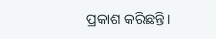ପ୍ରକାଶ କରିଛନ୍ତି।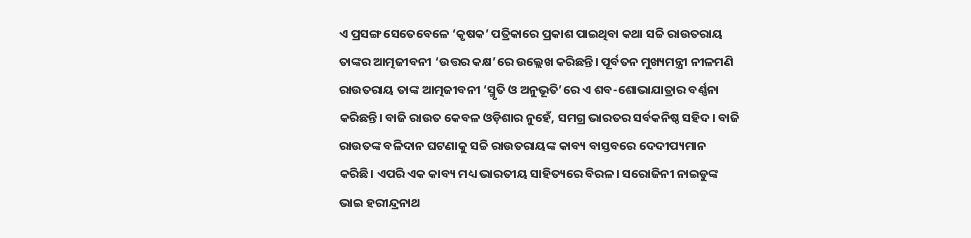ଏ ପ୍ରସଙ୍ଗ ସେତେବେଳେ ‘କୃଷକ’ ପତ୍ରିକାରେ ପ୍ରକାଶ ପାଇଥିବା କଥା ସଚ୍ଚି ରାଉତରାୟ ତାଙ୍କର ଆତ୍ମଜୀବନୀ ‘ଉତ୍ତର କକ୍ଷ’ରେ ଉଲ୍ଲେଖ କରିଛନ୍ତି। ପୂର୍ବତନ ମୁଖ୍ୟମନ୍ତ୍ରୀ ନୀଳମଣି ରାଉତରାୟ ତାଙ୍କ ଆତ୍ମଜୀବନୀ ‘ସ୍ମୃତି ଓ ଅନୁଭୂତି’ରେ ଏ ଶବ-ଶୋଭାଯାତ୍ରାର ବର୍ଣ୍ଣନା କରିଛନ୍ତି। ବାଜି ରାଉତ କେବଳ ଓଡ଼ିଶାର ନୁହେଁ, ସମଗ୍ର ଭାରତର ସର୍ବକନିଷ୍ଠ ସହିଦ। ବାଜି ରାଉତଙ୍କ ବଳିଦାନ ଘଟଣାକୁ ସଚ୍ଚି ରାଉତରାୟଙ୍କ କାବ୍ୟ ବାସ୍ତବରେ ଦେଦୀପ୍ୟମାନ କରିଛି। ଏପରି ଏକ କାବ୍ୟ ମଧ୍ୟ ଭାରତୀୟ ସାହିତ୍ୟରେ ବିରଳ। ସରୋଜିନୀ ନାଇଡୁଙ୍କ ଭାଇ ହରୀନ୍ଦ୍ରନାଥ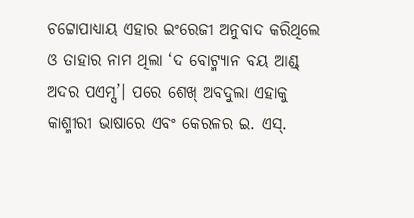ଚଟ୍ଟୋପାଧ୍ୟାୟ ଏହାର ଇଂରେଜୀ ଅନୁବାଦ କରିଥିଲେ ଓ ତାହାର ନାମ ଥିଲା ‘ଦ ବୋଟ୍ମ୍ୟାନ ବୟ ଆଣ୍ଡ୍ ଅଦର ପଏମ୍ସ’। ପରେ ଶେଖ୍ ଅବଦୁଲା ଏହାକୁ କାଶ୍ମୀରୀ ଭାଷାରେ ଏବଂ କେରଳର ଇ. ଏସ୍.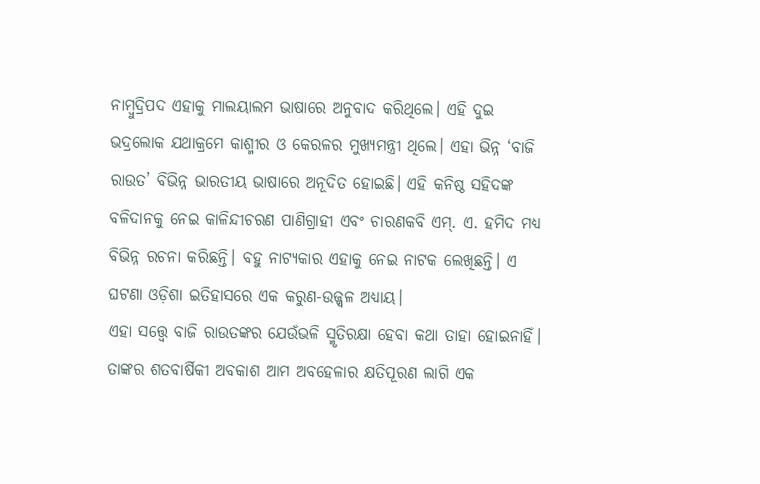ନାମ୍ବୁଦ୍ରିପଦ ଏହାକୁ ମାଲୟାଲମ ଭାଷାରେ ଅନୁବାଦ କରିଥିଲେ। ଏହି ଦୁଇ ଭଦ୍ରଲୋକ ଯଥାକ୍ରମେ କାଶ୍ମୀର ଓ କେରଳର ମୁଖ୍ୟମନ୍ତ୍ରୀ ଥିଲେ। ଏହା ଭିନ୍ନ ‘ବାଜି ରାଉତ’ ବିଭିନ୍ନ ଭାରତୀୟ ଭାଷାରେ ଅନୂଦିତ ହୋଇଛି। ଏହି କନିଷ୍ଠ ସହିଦଙ୍କ ବଳିଦାନକୁ ନେଇ କାଳିନ୍ଦୀଚରଣ ପାଣିଗ୍ରାହୀ ଏବଂ ଚାରଣକବି ଏମ୍. ଏ. ହମିଦ ମଧ୍ୟ ବିଭିନ୍ନ ରଚନା କରିଛନ୍ତି। ବହୁ ନାଟ୍ୟକାର ଏହାକୁ ନେଇ ନାଟକ ଲେଖିଛନ୍ତି। ଏ ଘଟଣା ଓଡ଼ିଶା ଇତିହାସରେ ଏକ କରୁଣ-ଉଜ୍ଜ୍ବଳ ଅଧ୍ୟାୟ।
ଏହା ସତ୍ତ୍ବେ ବାଜି ରାଉତଙ୍କର ଯେଉଁଭଳି ସ୍ମୃତିରକ୍ଷା ହେବା କଥା ତାହା ହୋଇନାହିଁ। ତାଙ୍କର ଶତବାର୍ଷିକୀ ଅବକାଶ ଆମ ଅବହେଳାର କ୍ଷତିପୂରଣ ଲାଗି ଏକ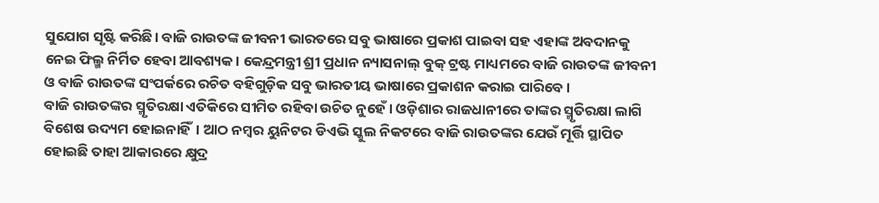ସୁଯୋଗ ସୃଷ୍ଟି କରିଛି। ବାଜି ରାଉତଙ୍କ ଜୀବନୀ ଭାରତରେ ସବୁ ଭାଷାରେ ପ୍ରକାଶ ପାଇବା ସହ ଏହାଙ୍କ ଅବଦାନକୁ ନେଇ ଫିଲ୍ମ ନିର୍ମିତ ହେବା ଆବଶ୍ୟକ। କେନ୍ଦ୍ରମନ୍ତ୍ରୀ ଶ୍ରୀ ପ୍ରଧାନ ନ୍ୟାସନାଲ୍ ବୁକ୍ ଟ୍ରଷ୍ଟ ମାଧ୍ୟମରେ ବାଜି ରାଉତଙ୍କ ଜୀବନୀ ଓ ବାଜି ରାଉତଙ୍କ ସଂପର୍କରେ ରଚିତ ବହିଗୁଡ଼ିକ ସବୁ ଭାରତୀୟ ଭାଷାରେ ପ୍ରକାଶନ କରାଇ ପାରିବେ।
ବାଜି ରାଉତଙ୍କର ସ୍ମୃତିରକ୍ଷା ଏତିକିରେ ସୀମିତ ରହିବା ଉଚିତ ନୁହେଁ। ଓଡ଼ିଶାର ରାଜଧାନୀରେ ତାଙ୍କର ସ୍ମୃତିରକ୍ଷା ଲାଗି ବିଶେଷ ଉଦ୍ୟମ ହୋଇନାହିଁ। ଆଠ ନମ୍ବର ୟୁନିଟର ଡିଏଭି ସ୍କୁଲ ନିକଟରେ ବାଜି ରାଉତଙ୍କର ଯେଉଁ ମୂର୍ତ୍ତି ସ୍ଥାପିତ ହୋଇଛି ତାହା ଆକାରରେ କ୍ଷୁଦ୍ର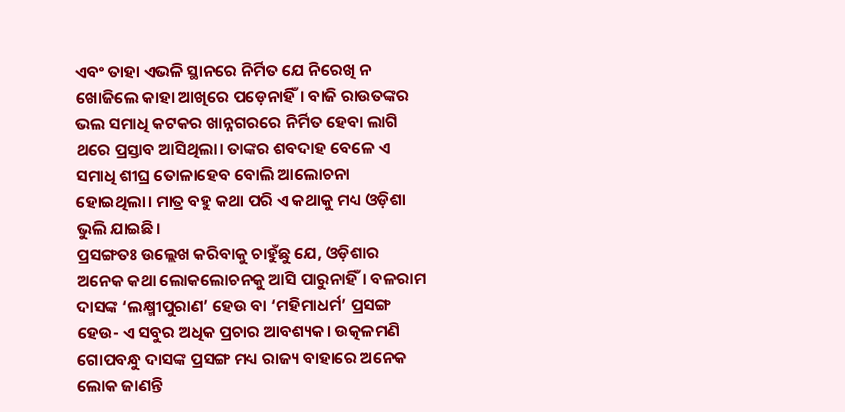ଏବଂ ତାହା ଏଭଳି ସ୍ଥାନରେ ନିର୍ମିତ ଯେ ନିରେଖି ନ ଖୋଜିଲେ କାହା ଆଖିରେ ପଡ଼େନାହିଁ। ବାଜି ରାଉତଙ୍କର ଭଲ ସମାଧି କଟକର ଖାନ୍ନଗରରେ ନିର୍ମିତ ହେବା ଲାଗି ଥରେ ପ୍ରସ୍ତାବ ଆସିଥିଲା। ତାଙ୍କର ଶବଦାହ ବେଳେ ଏ ସମାଧି ଶୀଘ୍ର ତୋଳାହେବ ବୋଲି ଆଲୋଚନା ହୋଇଥିଲା। ମାତ୍ର ବହୁ କଥା ପରି ଏ କଥାକୁ ମଧ୍ୟ ଓଡ଼ିଶା ଭୁଲି ଯାଇଛି।
ପ୍ରସଙ୍ଗତଃ ଉଲ୍ଲେଖ କରିବାକୁ ଚାହୁଁଛୁ ଯେ, ଓଡ଼ିଶାର ଅନେକ କଥା ଲୋକଲୋଚନକୁ ଆସି ପାରୁନାହିଁ। ବଳରାମ ଦାସଙ୍କ ‘ଲକ୍ଷ୍ମୀପୁରାଣ’ ହେଉ ବା ‘ମହିମାଧର୍ମ’ ପ୍ରସଙ୍ଗ ହେଉ- ଏ ସବୁର ଅଧିକ ପ୍ରଚାର ଆବଶ୍ୟକ। ଉତ୍କଳମଣି ଗୋପବନ୍ଧୁ ଦାସଙ୍କ ପ୍ରସଙ୍ଗ ମଧ୍ୟ ରାଜ୍ୟ ବାହାରେ ଅନେକ ଲୋକ ଜାଣନ୍ତି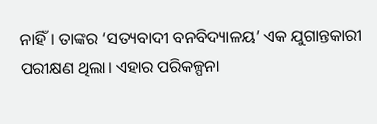ନାହିଁ। ତାଙ୍କର ‘ସତ୍ୟବାଦୀ ବନବିଦ୍ୟାଳୟ’ ଏକ ଯୁଗାନ୍ତକାରୀ ପରୀକ୍ଷଣ ଥିଲା। ଏହାର ପରିକଳ୍ପନା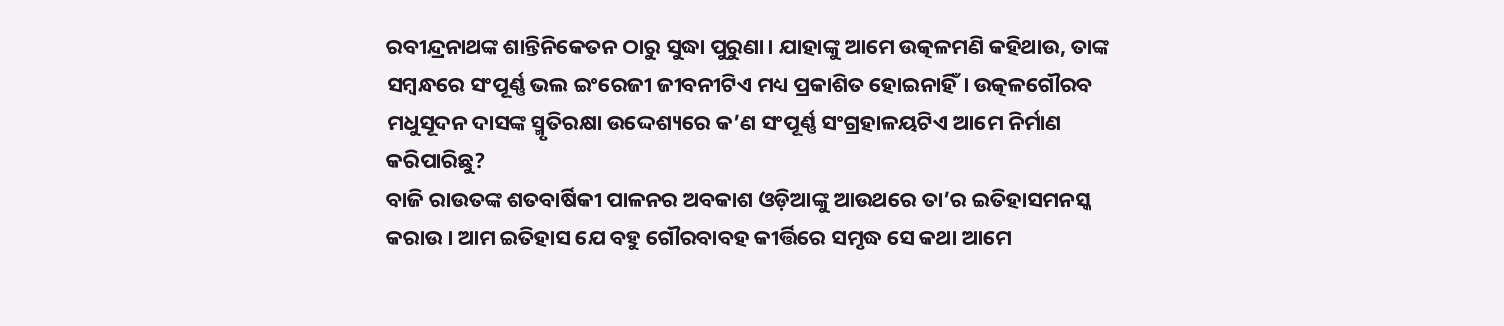ରବୀନ୍ଦ୍ରନାଥଙ୍କ ଶାନ୍ତିନିକେତନ ଠାରୁ ସୁଦ୍ଧା ପୁରୁଣା। ଯାହାଙ୍କୁ ଆମେ ଉତ୍କଳମଣି କହିଥାଉ, ତାଙ୍କ ସମ୍ବନ୍ଧରେ ସଂପୂର୍ଣ୍ଣ ଭଲ ଇଂରେଜୀ ଜୀବନୀଟିଏ ମଧ୍ୟ ପ୍ରକାଶିତ ହୋଇନାହିଁ। ଉତ୍କଳଗୌରବ ମଧୁସୂଦନ ଦାସଙ୍କ ସ୍ମୃତିରକ୍ଷା ଉଦ୍ଦେଶ୍ୟରେ କ’ଣ ସଂପୂର୍ଣ୍ଣ ସଂଗ୍ରହାଳୟଟିଏ ଆମେ ନିର୍ମାଣ କରିପାରିଛୁ?
ବାଜି ରାଉତଙ୍କ ଶତବାର୍ଷିକୀ ପାଳନର ଅବକାଶ ଓଡ଼ିଆଙ୍କୁ ଆଉଥରେ ତା’ର ଇତିହାସମନସ୍କ କରାଉ। ଆମ ଇତିହାସ ଯେ ବହୁ ଗୌରବାବହ କୀର୍ତ୍ତିରେ ସମୃଦ୍ଧ ସେ କଥା ଆମେ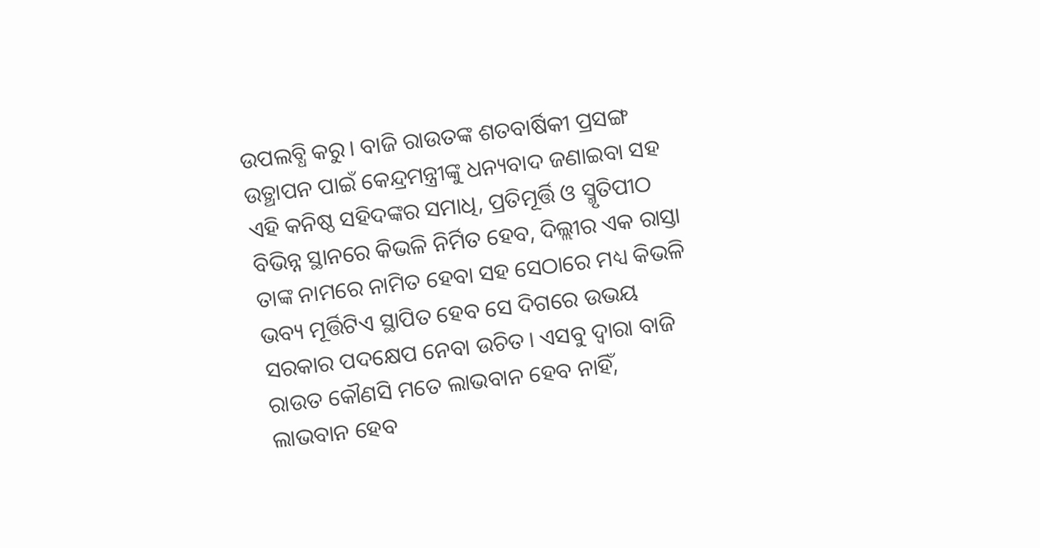ଉପଲବ୍ଧି କରୁ। ବାଜି ରାଉତଙ୍କ ଶତବାର୍ଷିକୀ ପ୍ରସଙ୍ଗ ଉତ୍ଥାପନ ପାଇଁ କେନ୍ଦ୍ରମନ୍ତ୍ରୀଙ୍କୁ ଧନ୍ୟବାଦ ଜଣାଇବା ସହ ଏହି କନିଷ୍ଠ ସହିଦଙ୍କର ସମାଧି, ପ୍ରତିମୂର୍ତ୍ତି ଓ ସ୍ମୃତିପୀଠ ବିଭିନ୍ନ ସ୍ଥାନରେ କିଭଳି ନିର୍ମିତ ହେବ, ଦିଲ୍ଲୀର ଏକ ରାସ୍ତା ତାଙ୍କ ନାମରେ ନାମିତ ହେବା ସହ ସେଠାରେ ମଧ୍ୟ କିଭଳି ଭବ୍ୟ ମୂର୍ତ୍ତିଟିଏ ସ୍ଥାପିତ ହେବ ସେ ଦିଗରେ ଉଭୟ ସରକାର ପଦକ୍ଷେପ ନେବା ଉଚିତ। ଏସବୁ ଦ୍ବାରା ବାଜି ରାଉତ କୌଣସି ମତେ ଲାଭବାନ ହେବ ନାହିଁ, ଲାଭବାନ ହେବ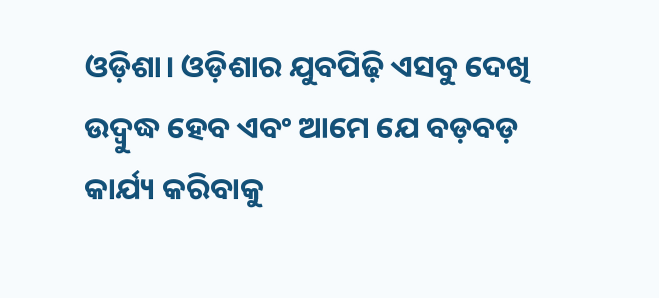ଓଡ଼ିଶା। ଓଡ଼ିଶାର ଯୁବପିଢ଼ି ଏସବୁ ଦେଖି ଉଦ୍ବୁଦ୍ଧ ହେବ ଏବଂ ଆମେ ଯେ ବଡ଼ବଡ଼ କାର୍ଯ୍ୟ କରିବାକୁ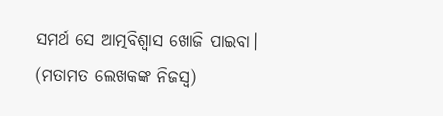ସମର୍ଥ ସେ ଆତ୍ମବିଶ୍ବାସ ଖୋଜି ପାଇବା।
(ମତାମତ ଲେଖକଙ୍କ ନିଜସ୍ବ)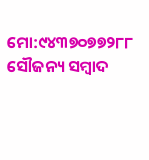ମୋ:୯୪୩୭୦୭୭୨୮୮
ସୌଜନ୍ୟ ସମ୍ବାଦ